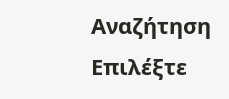Αναζήτηση
Επιλέξτε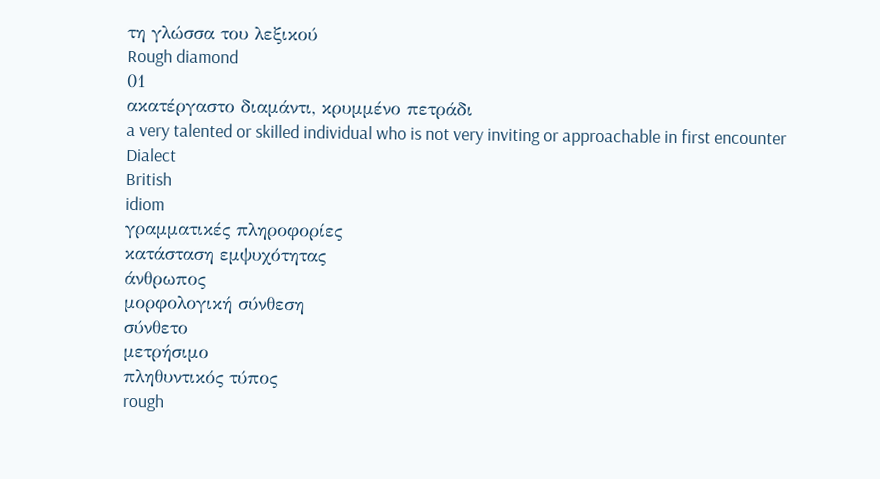τη γλώσσα του λεξικού
Rough diamond
01
ακατέργαστο διαμάντι, κρυμμένο πετράδι
a very talented or skilled individual who is not very inviting or approachable in first encounter
Dialect
British
idiom
γραμματικές πληροφορίες
κατάσταση εμψυχότητας
άνθρωπος
μορφολογική σύνθεση
σύνθετο
μετρήσιμο
πληθυντικός τύπος
rough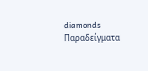diamonds
Παραδείγματα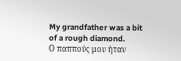My grandfather was a bit of a rough diamond.
Ο παππούς μου ήταν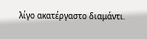λίγο ακατέργαστο διαμάντι.